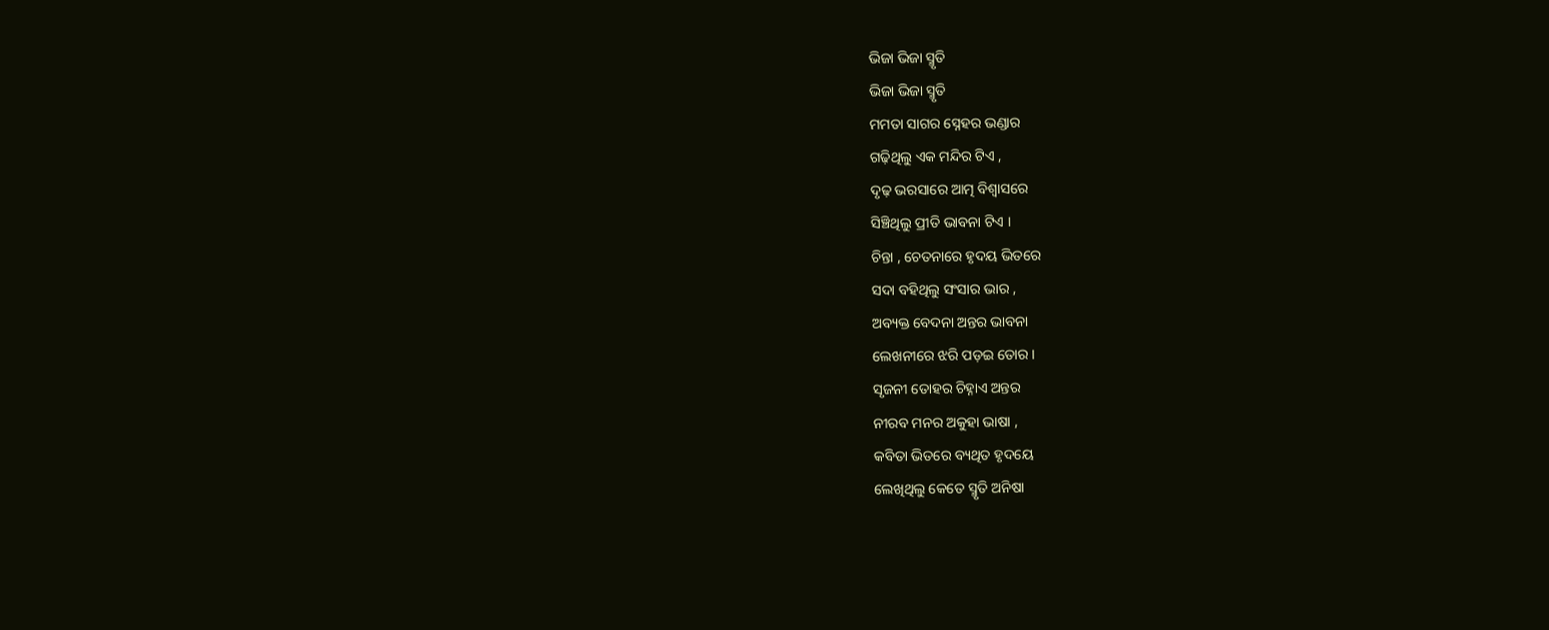ଭିଜା ଭିଜା ସ୍ମୃତି
ଭିଜା ଭିଜା ସ୍ମୃତି
ମମତା ସାଗର ସ୍ନେହର ଭଣ୍ଡାର
ଗଢ଼ିଥିଲୁ ଏକ ମନ୍ଦିର ଟିଏ ,
ଦୃଢ଼ ଭରସାରେ ଆତ୍ମ ବିଶ୍ୱାସରେ
ସିଞ୍ଚିଥିଲୁ ପ୍ରୀତି ଭାବନା ଟିଏ ।
ଚିନ୍ତା , ଚେତନାରେ ହୃଦୟ ଭିତରେ
ସଦା ବହିଥିଲୁ ସଂସାର ଭାର ,
ଅବ୍ୟକ୍ତ ବେଦନା ଅନ୍ତର ଭାବନା
ଲେଖନୀରେ ଝରି ପଡ଼ଇ ତୋର ।
ସୃଜନୀ ତୋହର ଚିହ୍ନାଏ ଅନ୍ତର
ନୀରବ ମନର ଅକୁହା ଭାଷା ,
କବିତା ଭିତରେ ବ୍ୟଥିତ ହୃଦୟେ
ଲେଖିଥିଲୁ କେତେ ସ୍ମୃତି ଅନିଷା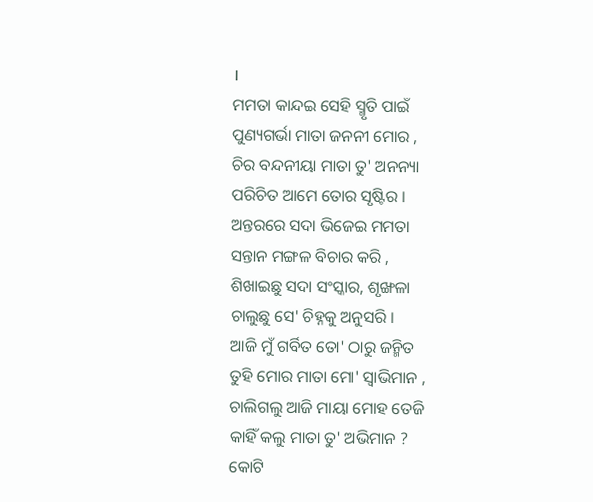।
ମମତା କାନ୍ଦଇ ସେହି ସ୍ମୃତି ପାଇଁ
ପୁଣ୍ୟଗର୍ଭା ମାତା ଜନନୀ ମୋର ,
ଚିର ବନ୍ଦନୀୟା ମାତା ତୁ' ଅନନ୍ୟା
ପରିଚିତ ଆମେ ତୋର ସୃଷ୍ଟିର ।
ଅନ୍ତରରେ ସଦା ଭିଜେଇ ମମତା
ସନ୍ତାନ ମଙ୍ଗଳ ବିଚାର କରି ,
ଶିଖାଇଛୁ ସଦା ସଂସ୍କାର, ଶୃଙ୍ଖଳା
ଚାଲୁଛୁ ସେ' ଚିହ୍ନକୁ ଅନୁସରି ।
ଆଜି ମୁଁ ଗର୍ବିତ ତୋ' ଠାରୁ ଜନ୍ମିତ
ତୁହି ମୋର ମାତା ମୋ' ସ୍ବାଭିମାନ ,
ଚାଲିଗଲୁ ଆଜି ମାୟା ମୋହ ତେଜି
କାହିଁ କଲୁ ମାତା ତୁ' ଅଭିମାନ ?
କୋଟି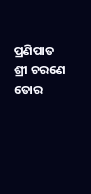ପ୍ରଣିପାତ ଶ୍ରୀ ଚରଣେ ତୋର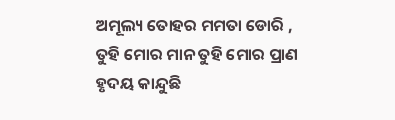ଅମୂଲ୍ୟ ତୋହର ମମତା ଡୋରି ,
ତୁହି ମୋର ମାନ ତୁହି ମୋର ପ୍ରାଣ
ହୃଦୟ କାନ୍ଦୁଛି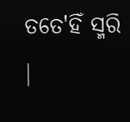ତତେ'ହିଁ ସ୍ମରି ।